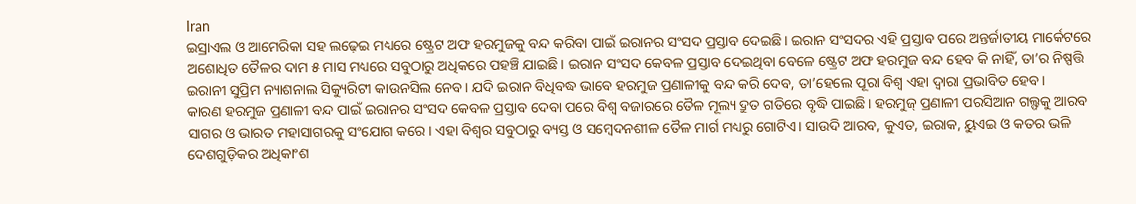Iran
ଇସ୍ରାଏଲ ଓ ଆମେରିକା ସହ ଲଢ଼େଇ ମଧ୍ୟରେ ଷ୍ଟ୍ରେଟ ଅଫ ହରମୁଜକୁ ବନ୍ଦ କରିବା ପାଇଁ ଇରାନର ସଂସଦ ପ୍ରସ୍ତାବ ଦେଇଛି। ଇରାନ ସଂସଦର ଏହି ପ୍ରସ୍ତାବ ପରେ ଅନ୍ତର୍ଜାତୀୟ ମାର୍କେଟରେ ଅଶୋଧିତ ତୈଳର ଦାମ ୫ ମାସ ମଧ୍ୟରେ ସବୁଠାରୁ ଅଧିକରେ ପହଞ୍ଚି ଯାଇଛି। ଇରାନ ସଂସଦ କେବଳ ପ୍ରସ୍ତାବ ଦେଇଥିବା ବେଳେ ଷ୍ଟ୍ରେଟ ଅଫ ହରମୁଜ ବନ୍ଦ ହେବ କି ନାହିଁ, ତା’ର ନିଷ୍ପତ୍ତି ଇରାନୀ ସୁପ୍ରିମ ନ୍ୟାଶନାଲ ସିକ୍ୟୁରିଟୀ କାଉନସିଲ ନେବ। ଯଦି ଇରାନ ବିଧିବଦ୍ଧ ଭାବେ ହରମୁଜ ପ୍ରଣାଳୀକୁ ବନ୍ଦ କରି ଦେବ, ତା’ହେଲେ ପୂରା ବିଶ୍ୱ ଏହା ଦ୍ୱାରା ପ୍ରଭାବିତ ହେବ।
କାରଣ ହରମୁଜ ପ୍ରଣାଳୀ ବନ୍ଦ ପାଇଁ ଇରାନର ସଂସଦ କେବଳ ପ୍ରସ୍ତାବ ଦେବା ପରେ ବିଶ୍ୱ ବଜାରରେ ତୈଳ ମୂଲ୍ୟ ଦ୍ରୁତ ଗତିରେ ବୃଦ୍ଧି ପାଇଛି। ହରମୁଜ୍ ପ୍ରଣାଳୀ ପରସିଆନ ଗଲ୍ଫକୁ ଆରବ ସାଗର ଓ ଭାରତ ମହାସାଗରକୁ ସଂଯୋଗ କରେ। ଏହା ବିଶ୍ୱର ସବୁଠାରୁ ବ୍ୟସ୍ତ ଓ ସମ୍ବେଦନଶୀଳ ତୈଳ ମାର୍ଗ ମଧ୍ୟରୁ ଗୋଟିଏ। ସାଉଦି ଆରବ, କୁଏତ, ଇରାକ, ୟୁଏଇ ଓ କତର ଭଳି ଦେଶଗୁଡ଼ିକର ଅଧିକାଂଶ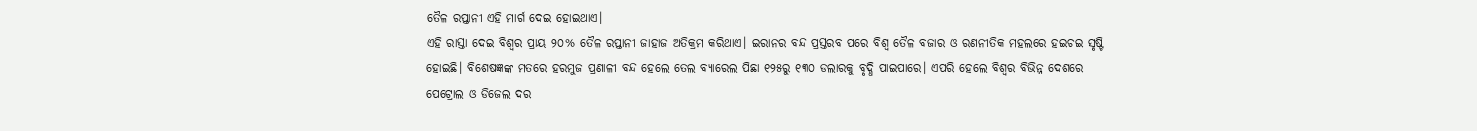ତୈଳ ରପ୍ତାନୀ ଏହି ମାର୍ଗ ଦେଇ ହୋଇଥାଏ।
ଏହି ରାସ୍ତା ଦେଇ ବିଶ୍ୱର ପ୍ରାୟ ୨୦% ତୈଳ ରପ୍ତାନୀ ଜାହାଜ ଅତିକ୍ରମ କରିଥାଏ। ଇରାନର ବନ୍ଦ ପ୍ରସ୍ତରବ ପରେ ବିଶ୍ୱ ତୈଳ ବଜାର ଓ ରଣନୀତିକ ମହଲରେ ହଇଚଇ ସୃଷ୍ଟି ହୋଇଛି। ବିଶେଷଜ୍ଞଙ୍କ ମତରେ ହରମୁଜ ପ୍ରଣାଳୀ ବନ୍ଦ ହେଲେ ତେଲ ବ୍ୟାରେଲ ପିଛା ୧୨୫ରୁ ୧୩୦ ଡଲାରକୁ ବୃଦ୍ଧି ପାଇପାରେ। ଏପରି ହେଲେ ବିଶ୍ୱର ବିଭିନ୍ନ ଦେଶରେ ପେଟ୍ରୋଲ ଓ ଡିଜେଲ ଦର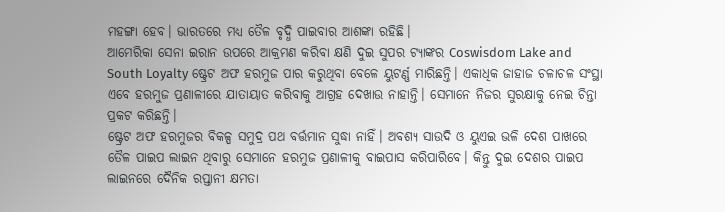ମହଙ୍ଗା ହେବ। ଭାରତରେ ମଧ୍ୟ ତୈଳ ବୃଦ୍ଧି ପାଇବାର ଆଶଙ୍କା ରହିଛି।
ଆମେରିକା ସେନା ଇରାନ ଉପରେ ଆକ୍ରମଣ କରିବା କ୍ଷଣି ଦୁଇ ସୁପର ଟ୍ୟାଙ୍କର Coswisdom Lake and South Loyalty ଷ୍ଟ୍ରେଟ ଅଫ ହରମୁଜ ପାର କରୁଥିବା ବେଳେ ୟୁଟର୍ଣ୍ଣ ମାରିଛନ୍ତି। ଏକାଧିକ ଜାହାଜ ଚଳାଚଳ ସଂସ୍ଥା ଏବେ ହରମୁଜ ପ୍ରଣାଳୀରେ ଯାତାୟାତ କରିବାକୁ ଆଗ୍ରହ ଦେଖାଉ ନାହାନ୍ତି। ସେମାନେ ନିଜର ସୁରକ୍ଷାକୁ ନେଇ ଚିନ୍ତା ପ୍ରକଟ କରିଛନ୍ତି।
ଷ୍ଟ୍ରେଟ ଅଫ ହରମୁଜର ବିକଳ୍ପ ସମୁଦ୍ର ପଥ ବର୍ତ୍ତମାନ ସୁଦ୍ଧା ନାହିଁ। ଅବଶ୍ୟ ସାଉଦି ଓ ୟୁଏଇ ଭଳି ଦେଶ ପାଖରେ ତୈଳ ପାଇପ ଲାଇନ ଥିବାରୁ ସେମାନେ ହରମୁଜ ପ୍ରଣାଳୀକୁ ବାଇପାସ କରିପାରିବେ। କିନ୍ତୁ ଦୁଇ ଦେଶର ପାଇପ ଲାଇନରେ ଦୈନିକ ରପ୍ତାନୀ କ୍ଷମତା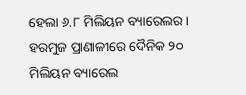ହେଲା ୬.୮ ମିଲିୟନ ବ୍ୟାରେଲର। ହରମୁଜ ପ୍ରାଣାଳୀରେ ଦୈନିକ ୨୦ ମିଲିୟନ ବ୍ୟାରେଲ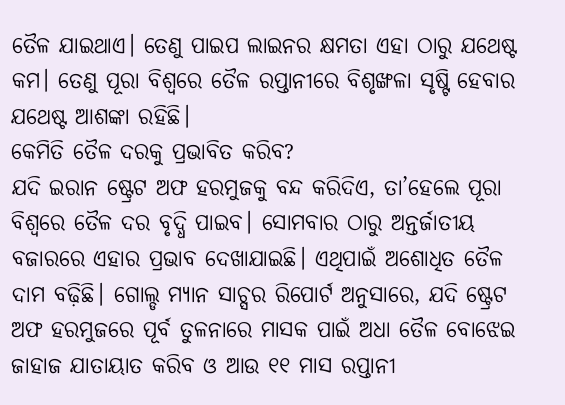ତୈଳ ଯାଇଥାଏ। ତେଣୁ ପାଇପ ଲାଇନର କ୍ଷମତା ଏହା ଠାରୁ ଯଥେଷ୍ଟ କମ। ତେଣୁ ପୂରା ବିଶ୍ୱରେ ତୈଳ ରପ୍ତାନୀରେ ବିଶୃଙ୍ଖଳା ସୃଷ୍ଟି ହେବାର ଯଥେଷ୍ଟ ଆଶଙ୍କା ରହିଛି।
କେମିତି ତୈଳ ଦରକୁ ପ୍ରଭାବିତ କରିବ?
ଯଦି ଇରାନ ଷ୍ଟ୍ରେଟ ଅଫ ହରମୁଜକୁ ବନ୍ଦ କରିଦିଏ, ତା’ହେଲେ ପୂରା ବିଶ୍ୱରେ ତୈଳ ଦର ବୃଦ୍ଧି ପାଇବ। ସୋମବାର ଠାରୁ ଅନ୍ତର୍ଜାତୀୟ ବଜାରରେ ଏହାର ପ୍ରଭାବ ଦେଖାଯାଇଛି। ଏଥିପାଇଁ ଅଶୋଧିତ ତୈଳ ଦାମ ବଢ଼ିଛି। ଗୋଲ୍ଡ ମ୍ୟାନ ସାଚ୍ସର ରିପୋର୍ଟ ଅନୁସାରେ, ଯଦି ଷ୍ଟ୍ରେଟ ଅଫ ହରମୁଜରେ ପୂର୍ବ ତୁଳନାରେ ମାସକ ପାଇଁ ଅଧା ତୈଳ ବୋଝେଇ ଜାହାଜ ଯାତାୟାତ କରିବ ଓ ଆଉ ୧୧ ମାସ ରପ୍ତାନୀ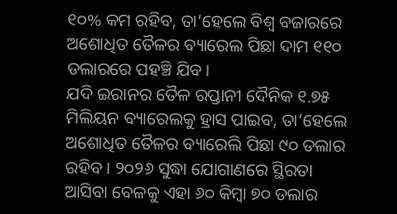୧୦% କମ ରହିବ, ତା’ହେଲେ ବିଶ୍ୱ ବଜାରରେ ଅଶୋଧିତ ତୈଳର ବ୍ୟାରେଲ ପିଛା ଦାମ ୧୧୦ ଡଲାରରେ ପହଞ୍ଚି ଯିବ।
ଯଦି ଇରାନର ତୈଳ ରପ୍ତାନୀ ଦୈନିକ ୧.୭୫ ମିଲିୟନ ବ୍ୟାରେଲକୁ ହ୍ରାସ ପାଇବ, ତା’ହେଲେ ଅଶୋଧିତ ତୈଳର ବ୍ୟାରେଲି ପିଛା ୯୦ ଡଲାର ରହିବ। ୨୦୨୬ ସୁଦ୍ଧା ଯୋଗାଣରେ ସ୍ଥିରତା ଆସିବା ବେଳକୁ ଏହା ୬୦ କିମ୍ବା ୭୦ ଡଲାର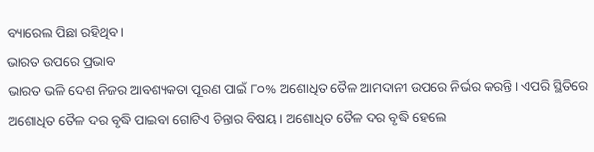ବ୍ୟାରେଲ ପିଛା ରହିଥିବ।
ଭାରତ ଉପରେ ପ୍ରଭାବ
ଭାରତ ଭଳି ଦେଶ ନିଜର ଆବଶ୍ୟକତା ପୂରଣ ପାଇଁ ୮୦% ଅଶୋଧିତ ତୈଳ ଆମଦାନୀ ଉପରେ ନିର୍ଭର କରନ୍ତି। ଏପରି ସ୍ଥିତିରେ ଅଶୋଧିତ ତୈଳ ଦର ବୃଦ୍ଧି ପାଇବା ଗୋଟିଏ ଚିନ୍ତାର ବିଷୟ। ଅଶୋଧିତ ତୈଳ ଦର ବୃଦ୍ଧି ହେଲେ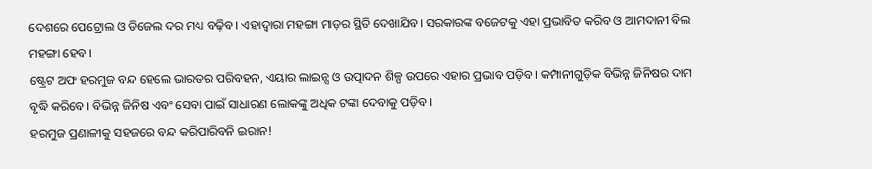ଦେଶରେ ପେଟ୍ରୋଲ ଓ ଡିଜେଲ ଦର ମଧ୍ୟ ବଢ଼ିବ। ଏହାଦ୍ୱାରା ମହଙ୍ଗା ମାଡ଼ର ସ୍ଥିତି ଦେଖାଯିବ। ସରକାରଙ୍କ ବଜେଟକୁ ଏହା ପ୍ରଭାବିତ କରିବ ଓ ଆମଦାନୀ ବିଲ ମହଙ୍ଗା ହେବ।
ଷ୍ଟ୍ରେଟ ଅଫ ହରମୁଜ ବନ୍ଦ ହେଲେ ଭାରତର ପରିବହନ, ଏୟାର ଲାଇନ୍ସ ଓ ଉତ୍ପାଦନ ଶିଳ୍ପ ଉପରେ ଏହାର ପ୍ରଭାବ ପଡ଼ିବ। କମ୍ପାନୀଗୁଡ଼ିକ ବିଭିନ୍ନ ଜିନିଷର ଦାମ ବୃଦ୍ଧି କରିବେ। ବିଭିନ୍ନ ଜିନିଷ ଏବଂ ସେବା ପାଇଁ ସାଧାରଣ ଲୋକଙ୍କୁ ଅଧିକ ଟଙ୍କା ଦେବାକୁ ପଡ଼ିବ।
ହରମୁଜ ପ୍ରଣାଳୀକୁ ସହଜରେ ବନ୍ଦ କରିପାରିବନି ଇରାନ!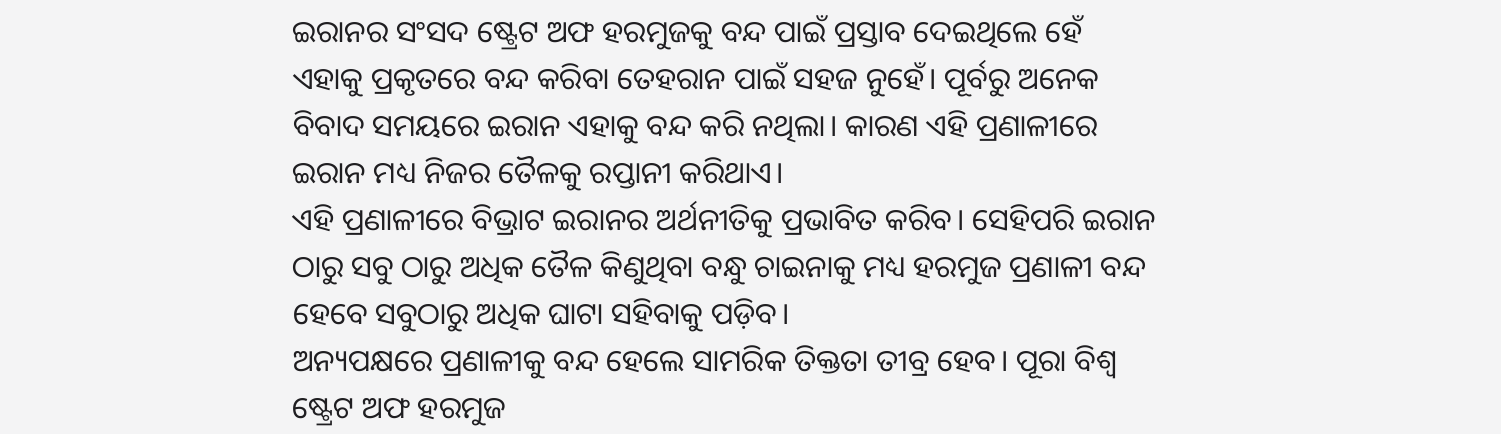ଇରାନର ସଂସଦ ଷ୍ଟ୍ରେଟ ଅଫ ହରମୁଜକୁ ବନ୍ଦ ପାଇଁ ପ୍ରସ୍ତାବ ଦେଇଥିଲେ ହେଁ ଏହାକୁ ପ୍ରକୃତରେ ବନ୍ଦ କରିବା ତେହରାନ ପାଇଁ ସହଜ ନୁହେଁ। ପୂର୍ବରୁ ଅନେକ ବିବାଦ ସମୟରେ ଇରାନ ଏହାକୁ ବନ୍ଦ କରି ନଥିଲା। କାରଣ ଏହି ପ୍ରଣାଳୀରେ ଇରାନ ମଧ୍ୟ ନିଜର ତୈଳକୁ ରପ୍ତାନୀ କରିଥାଏ।
ଏହି ପ୍ରଣାଳୀରେ ବିଭ୍ରାଟ ଇରାନର ଅର୍ଥନୀତିକୁ ପ୍ରଭାବିତ କରିବ। ସେହିପରି ଇରାନ ଠାରୁ ସବୁ ଠାରୁ ଅଧିକ ତୈଳ କିଣୁଥିବା ବନ୍ଧୁ ଚାଇନାକୁ ମଧ୍ୟ ହରମୁଜ ପ୍ରଣାଳୀ ବନ୍ଦ ହେବେ ସବୁଠାରୁ ଅଧିକ ଘାଟା ସହିବାକୁ ପଡ଼ିବ।
ଅନ୍ୟପକ୍ଷରେ ପ୍ରଣାଳୀକୁ ବନ୍ଦ ହେଲେ ସାମରିକ ତିକ୍ତତା ତୀବ୍ର ହେବ। ପୂରା ବିଶ୍ୱ ଷ୍ଟ୍ରେଟ ଅଫ ହରମୁଜ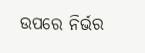ଉପରେ ନିର୍ଭର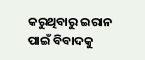କରୁଥିବାରୁ ଇରାନ ପାଇଁ ବିବାଦକୁ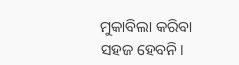ମୁକାବିଲା କରିବା ସହଜ ହେବନି।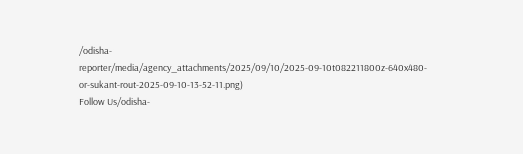/odisha-reporter/media/agency_attachments/2025/09/10/2025-09-10t082211800z-640x480-or-sukant-rout-2025-09-10-13-52-11.png)
Follow Us/odisha-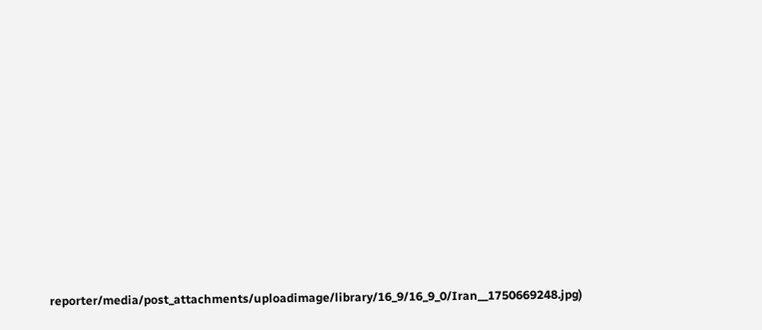reporter/media/post_attachments/uploadimage/library/16_9/16_9_0/Iran__1750669248.jpg)